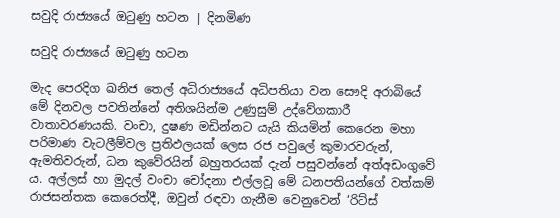සවුදි රාජ්‍යයේ ඔටුණු හටන | දිනමිණ

සවුදි රාජ්‍යයේ ඔටුණු හටන

මැද පෙරදිග ඛනිජ තෙල් අධිරාජ්‍යයේ අධිපතියා වන සෞදි අරාබියේ මේ දිනවල පවතින්නේ අතිශයින්ම උණුසුම් උද්වේගකාරී වාතාවරණයකි. වංචා, දුෂණ මඩින්නට යැයි කියමින් කෙරෙන මහා පරිමාණ වැටලීම්වල ප්‍රතිඵලයක් ලෙස රජ පවුලේ කුමාරවරුන්, ඇමතිවරුන්, ධන කුවේරයින් බහුතරයක් දැන් පසුවන්නේ අත්අඩංගුවේ ය. අල්ලස් හා මුදල් වංචා චෝදනා එල්ලවූ මේ ධනපතියන්ගේ වත්කම් රාජසන්තක කෙරෙත්දී, ඔවුන් රඳවා ගැනීම වෙනුවෙන් ‘රිට්ස්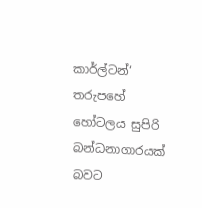කාර්ල්ටන්‘ තරුපහේ හෝටලය සුපිරි බන්ධනාගාරයක් බවට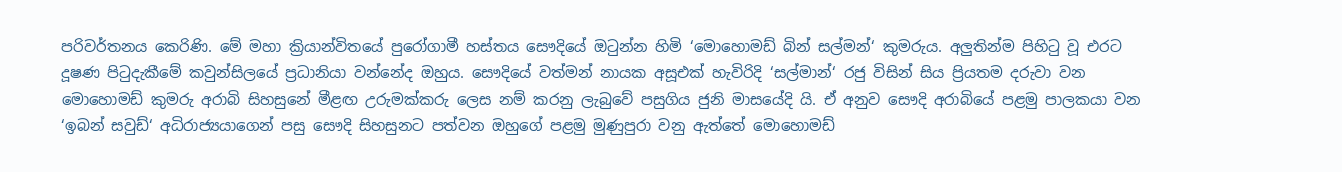පරිවර්තනය කෙරිණි. මේ මහා ක්‍රියාන්විතයේ පුරෝගාමී හස්තය සෞදියේ ඔටුන්න හිමි ‘මොහොමඩ් බින් සල්මන්‘ කුමරුය. අලුතින්ම පිහිටු වූ එරට දූෂණ පිටුදැකීමේ කවුන්සිලයේ ප්‍රධානියා වන්නේද ඔහුය. සෞදියේ වත්මන් නායක අසූඑක් හැවිරිදි ‘සල්මාන්‘ රජු විසින් සිය ප්‍රියතම දරුවා වන මොහොමඩ් කුමරු අරාබි සිහසුනේ මීළඟ උරුමක්කරු ලෙස නම් කරනු ලැබුවේ පසුගිය ජුනි මාසයේදි යි. ඒ අනුව සෞදි අරාබියේ පළමු පාලකයා වන ‘ඉබන් සවුඩ්‘ අධිරාජ්‍යයාගෙන් පසු සෞදි සිහසුනට පත්වන ඔහුගේ පළමු මුණුපුරා වනු ඇත්තේ මොහොමඩ්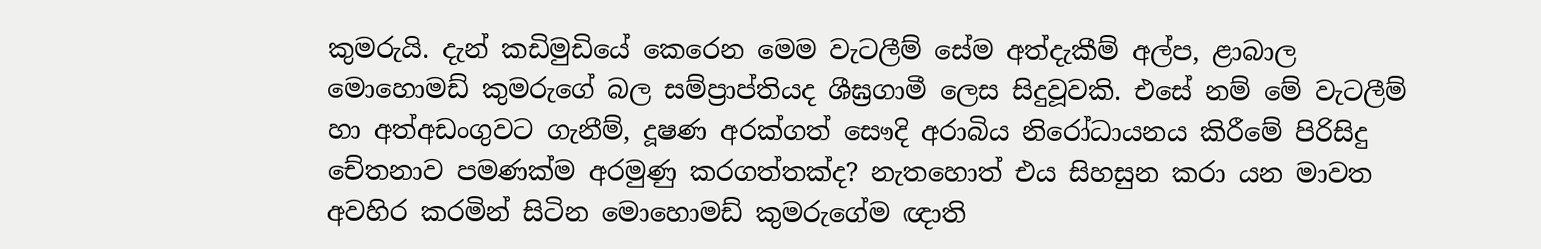කුමරුයි. දැන් කඩිමුඩියේ කෙරෙන මෙම වැටලීම් සේම අත්දැකීම් අල්ප, ළාබාල මොහොමඩ් කුමරුගේ බල සම්ප්‍රාප්තියද ශීඝ්‍රගාමී ලෙස සිදුවූවකි. එසේ නම් මේ වැටලීම් හා අත්අඩංගුවට ගැනීම්, දූෂණ අරක්ගත් සෞදි අරාබිය නිරෝධායනය කිරීමේ පිරිසිදු චේතනාව පමණක්ම අරමුණු කරගත්තක්ද? නැතහොත් එය සිහසුන කරා යන මාවත අවහිර කරමින් සිටින මොහොමඩ් කුමරුගේම ඥාති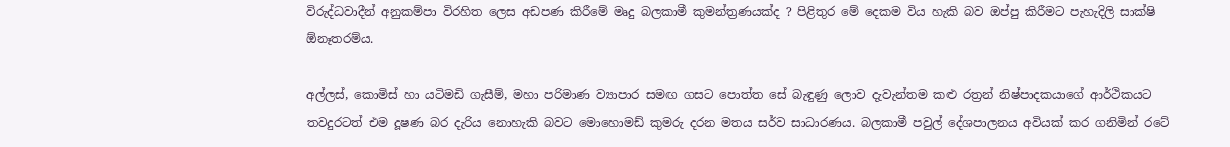විරුද්ධවාදීන් අනුකම්පා විරහිත ලෙස අඩපණ කිරීමේ මෘදු බලකාමී කුමන්ත්‍රණයක්ද ? පිළිතුර මේ දෙකම විය හැකි බව ඔප්පු කිරීමට පැහැදිලි සාක්ෂි ඕනෑතරම්ය.

අල්ලස්, කොමිස් හා යටිමඩි ගැසීම්, මහා පරිමාණ ව්‍යාපාර සමඟ ගසට පොත්ත සේ බැඳුණු ලොව දැවැන්තම කළු රත්‍රන් නිෂ්පාදකයාගේ ආර්ථිකයට තවදුරටත් එම දූෂණ බර දැරිය නොහැකි බවට මොහොමඩ් කුමරු දරන මතය සර්ව සාධාරණය. බලකාමී පවුල් දේශපාලනය අවියක් කර ගනිමින් රටේ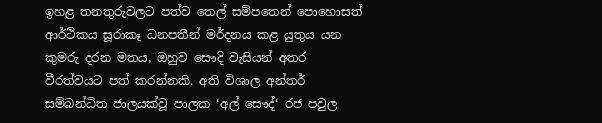ඉහළ තනතුරුවලට පත්ව තෙල් සම්පතෙන් පොහොසත් ආර්ථිකය සූරාකෑ ධනපතීන් මර්දනය කළ යුතුය යන කුමරු දරන මතය, ඔහුව සෞදි වැසියන් අතර වීරත්වයට පත් කරන්නකි. අති විශාල අන්තර් සම්බන්ධිත ජාලයක්වූ පාලක ‘අල් සෞද්‘ රජ පවුල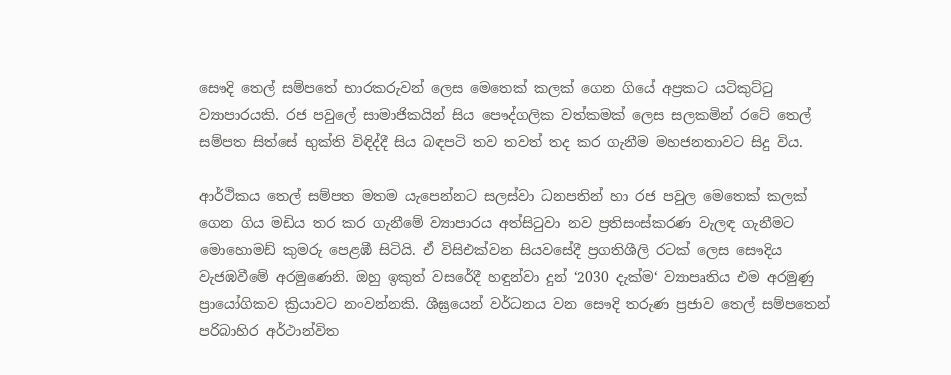සෞදි තෙල් සම්පතේ භාරකරුවන් ලෙස මෙතෙක් කලක් ගෙන ගියේ අප්‍රකට යටිකුට්ටු ව්‍යාපාරයකි. රජ පවුලේ සාමාජිකයින් සිය පෞද්ගලික වත්කමක් ලෙස සලකමින් රටේ තෙල් සම්පත සිත්සේ භුක්ති විඳිද්දී සිය බඳපටි තව තවත් තද කර ගැනීම මහජනතාවට සිදු විය.

ආර්ථිකය තෙල් සම්පත මතම යැපෙන්නට සලස්වා ධනපතින් හා රජ පවුල මෙතෙක් කලක් ගෙන ගිය මඩිය තර කර ගැනීමේ ව්‍යාපාරය අත්සිටුවා නව ප්‍රතිසංස්කරණ වැලඳ ගැනීමට මොහොමඩ් කුමරු පෙළඹී සිටියි. ඒ විසිඑක්වන සියවසේදී ප්‍රගතිශීලි රටක් ලෙස සෞදිය වැජඹවීමේ අරමුණෙනි. ඔහු ඉකුත් වසරේදී හඳුන්වා දුන් ‘2030 දැක්ම‘ ව්‍යාපෘතිය එම අරමුණු ප්‍රායෝගිකව ක්‍රියාවට නංවන්නකි. ශීඝ්‍රයෙන් වර්ධනය වන සෞදි තරුණ ප්‍රජාව තෙල් සම්පතෙන් පරිබාහිර අර්ථාන්විත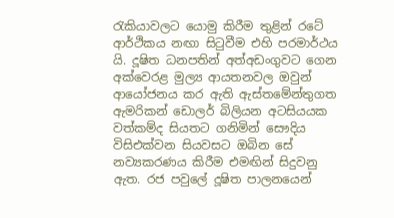රැකියාවලට යොමු කිරීම තුළින් රටේ ආර්ථිකය නඟා සිටුවීම එහි පරමාර්ථය යි. දූෂිත ධනපතින් අත්අඩංගුවට ගෙන අක්වෙරළ මුල්‍ය ආයතනවල ඔවුන් ආයෝජනය කර ඇති ඇස්තමේන්තුගත ඇමරිකන් ඩොලර් බිලියන අටසියයක වත්කම්ද සියතට ගනිමින් සෞදිය විසිඑක්වන සියවසට ඔබින සේ නව්‍යකරණය කිරීම එමඟින් සිදුවනු ඇත. රජ පවුලේ දූෂිත පාලනයෙන්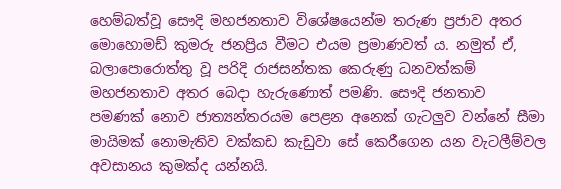හෙම්බත්වූ සෞදි මහජනතාව විශේෂයෙන්ම තරුණ ප්‍රජාව අතර මොහොමඩ් කුමරු ජනප්‍රිය වීමට එයම ප්‍රමාණවත් ය. නමුත් ඒ, බලාපොරොත්තු වූ පරිදි රාජසන්තක කෙරුණු ධනවත්කම් මහජනතාව අතර බෙදා හැරුණොත් පමණි. සෞදි ජනතාව පමණක් නොව ජාත්‍යන්තරයම පෙළන අනෙක් ගැටලුව වන්නේ සීමා මායිමක් නොමැතිව වක්කඩ කැඩුවා සේ කෙරීගෙන යන වැටලීම්වල අවසානය කුමක්ද යන්නයි.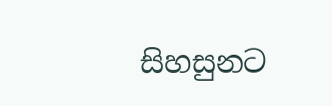සිහසුනට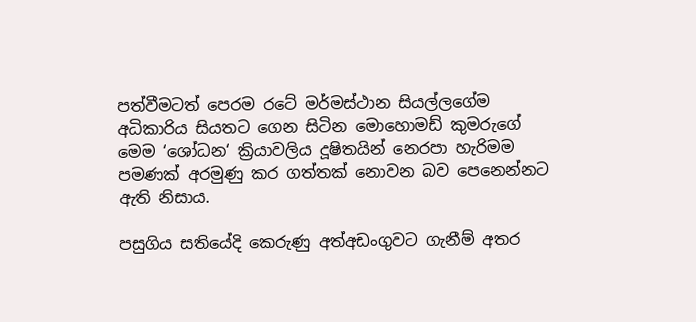පත්වීමටත් පෙරම රටේ මර්මස්ථාන සියල්ලගේම අධිකාරිය සියතට ගෙන සිටින මොහොමඩ් කුමරුගේ මෙම ‘ශෝධන‘ ක්‍රියාවලිය දූෂිතයින් නෙරපා හැරිමම පමණක් අරමුණු කර ගත්තක් නොවන බව පෙනෙන්නට ඇති නිසාය.

පසුගිය සතියේදි කෙරුණු අත්අඩංගුවට ගැනීම් අතර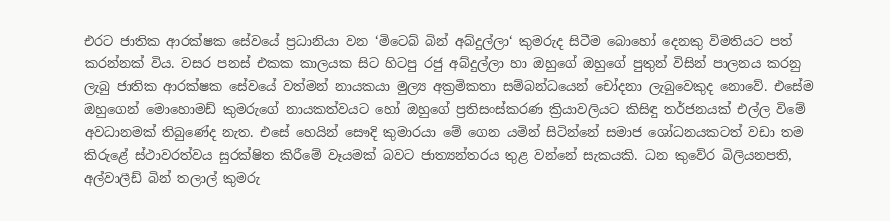එරට ජාතික ආරක්ෂක සේවයේ ප්‍රධානියා වන ‘මිටෙබ් බින් අබ්දුල්ලා‘ කුමරුද සිටීම බොහෝ දෙනකු විමතියට පත් කරන්නක් විය. වසර පනස් එකක කාලයක සිට හිටපු රජු අබ්දුල්ලා හා ඔහුගේ ඔහුගේ පුතුන් විසින් පාලනය කරනු ලැබු ජාතික ආරක්ෂක සේවයේ වත්මන් නායකයා මුල්‍ය අක්‍රමිකතා සම්බන්ධයෙන් චෝදනා ලැබුවෙකුද නොවේ. එසේම ඔහුගෙන් මොහොමඩ් කුමරුගේ නායකත්වයට හෝ ඔහුගේ ප්‍රතිසංස්කරණ ක්‍රියාවලියට කිසිඳු තර්ජනයක් එල්ල විමේ අවධානමක් තිබුණේද නැත. එසේ හෙයින් සෞදි කුමාරයා මේ ගෙන යමින් සිටින්නේ සමාජ ශෝධනයකටත් වඩා තම කිරුළේ ස්ථාවරත්වය සුරක්ෂිත කිරීමේ වෑයමක් බවට ජාත්‍යන්තරය තුළ වන්නේ සැකයකි. ධන කුවේර බිලියනපති, අල්වාලීඩ් බින් තලාල් කුමරු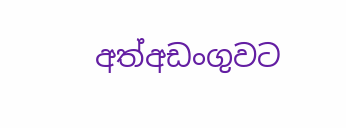අත්අඩංගුවට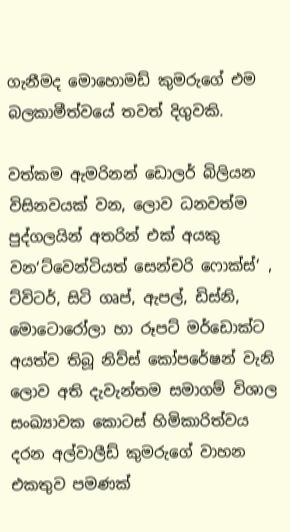ගැනීමද මොහොමඩ් කුමරුගේ එම බලකාමීත්වයේ තවත් දිගුවකි.

වත්කම ඇමරිනන් ඩොලර් බිලියන විසිනවයක් වන, ලොව ධනවත්ම පුද්ගලයින් අතරින් එක් අයකු වන‘ට්වෙන්ටියත් සෙන්චරි ෆොක්ස්‘ , ට්විටර්, සිටි ගෘප්, ඇපල්, ඩිස්නි, මොටොරෝලා හා රූපට් මර්ඩොක්ට අයත්ව තිබූ නිව්ස් කෝපරේෂන් වැනි ලොව අති දැවැන්තම සමාගම් විශාල සංඛ්‍යාවක කොටස් හිමිකාරිත්වය දරන අල්වාලීඩ් කුමරුගේ වාහන එකතුව පමණක්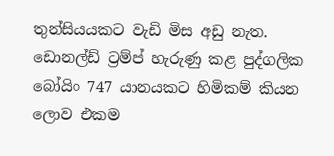තුන්සියයකට වැඩි මිස අඩු නැත. ඩොනල්ඩ් ට්‍රම්ප් හැරුණු කළ පුද්ගලික බෝයිං 747 යානයකට හිමිකම් කියන ලොව එකම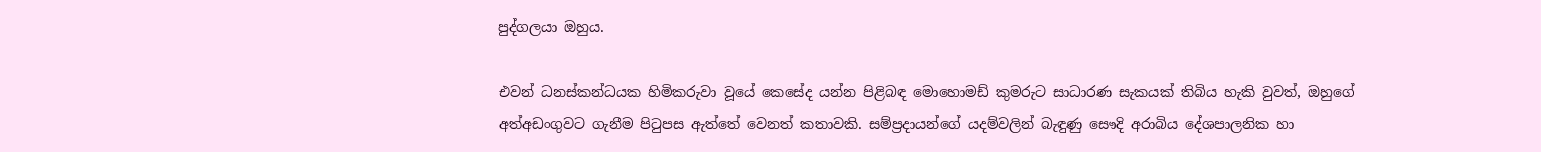පුද්ගලයා ඔහුය.

එවන් ධනස්කන්ධයක හිමිකරුවා වූයේ කෙසේද යන්න පිළිබඳ මොහොමඩ් කුමරුට සාධාරණ සැකයක් තිබිය හැකි වුවත්, ඔහුගේ අත්අඩංගුවට ගැනීම පිටුපස ඇත්තේ වෙනත් කතාවකි. සම්ප්‍රදායන්ගේ යදම්වලින් බැඳුණු සෞදි අරාබිය දේශපාලනික හා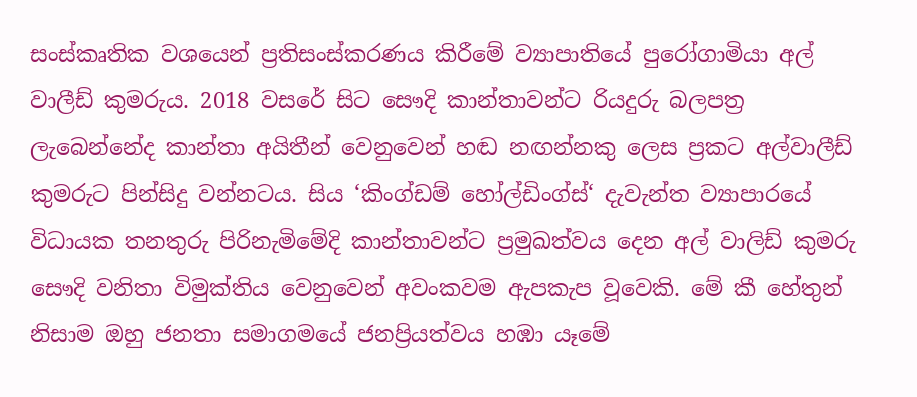සංස්කෘතික වශයෙන් ප්‍රතිසංස්කරණය කිරීමේ ව්‍යාපාතියේ පුරෝගාමියා අල් වාලීඩ් කුමරුය. 2018 වසරේ සිට සෞදි කාන්තාවන්ට රියදුරු බලපත්‍ර ලැබෙන්නේද කාන්තා අයිතීන් වෙනුවෙන් හඬ නඟන්නකු ලෙස ප්‍රකට අල්වාලීඩ් කුමරුට පින්සිදු වන්නටය. සිය ‘කිංග්ඩම් හෝල්ඩිංග්ස්‘ දැවැන්ත ව්‍යාපාරයේ විධායක තනතුරු පිරිනැමිමේදි කාන්තාවන්ට ප්‍රමුඛත්වය දෙන අල් වාලිඩ් කුමරු සෞදි වනිතා විමුක්තිය වෙනුවෙන් අවංකවම ඇපකැප වූවෙකි. මේ කී හේතුන් නිසාම ඔහු ජනතා සමාගමයේ ජනප්‍රියත්වය හඹා යෑමේ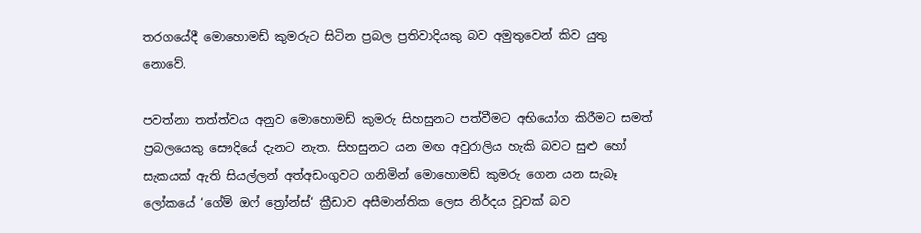තරගයේදී මොහොමඩ් කුමරුට සිටින ප්‍රබල ප්‍රතිවාදියකු බව අමුතුවෙන් කිව යුතු නොවේ.

පවත්නා තත්ත්වය අනුව මොහොමඩ් කුමරු සිහසුනට පත්වීමට අභියෝග කිරීමට සමත් ප්‍රබලයෙකු සෞදියේ දැනට නැත. සිහසුනට යන මඟ අවුරාලිය හැකි බවට සුළු හෝ සැකයක් ඇති සියල්ලන් අත්අඩංගුවට ගනිමින් මොහොමඩ් කුමරු ගෙන යන සැබෑ ලෝකයේ ‘ගේම් ඔෆ් ත්‍රෝන්ස්‘ ක්‍රීඩාව අසීමාන්තික ලෙස නිර්දය වූවක් බව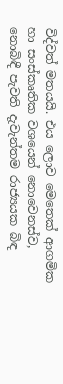විද්වත් මතයයි. එය ලොව මෙතෙක් ආගමික හා සංස්කෘතික වශයෙන් නොවෙනස්ව, නොබිඳී පැවති දැවැන්තම රාජ්‍යයක බිඳ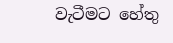වැටීමට හේතු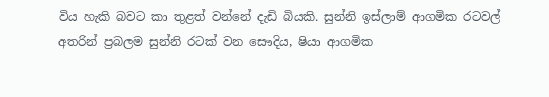විය හැකි බවට කා තුළත් වන්නේ දැඩි බියකි. සුන්නි ඉස්ලාම් ආගමික රටවල් අතරින් ප්‍රබලම සුන්නි රටක් වන සෞදිය, ෂියා ආගමික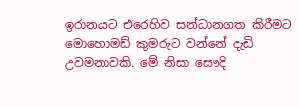ඉරානයට එරෙහිව සන්ධානගත කිරීමට මොහොමඩ් කුමරුට වන්නේ දැඩි උවමනාවකි. මේ නිසා සෞදි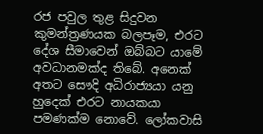රජ පවුල තුළ සිදුවන කුමන්ත්‍රණයක බලපෑම, එරට දේශ සීමාවෙන් ඔබ්බට යාමේ අවධානමක්ද තිබේ. අනෙක් අතට සෞදි අධිරාජ්‍යයා යනු හුදෙක් එරට නායකයා පමණක්ම නොවේ. ලෝකවාසි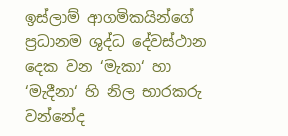ඉස්ලාම් ආගමිකයින්ගේ ප්‍රධානම ශුද්ධ දේවස්ථාන දෙක වන ‘මැකා‘ හා ‘මැදීනා‘ හි නිල භාරකරු වන්නේද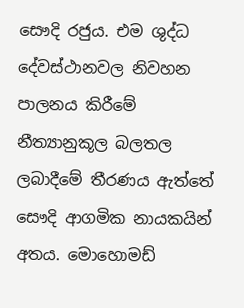සෞදි රජුය. එම ශුද්ධ දේවස්ථානවල නිවහන පාලනය කිරීමේ නීත්‍යානුකූල බලතල ලබාදීමේ තීරණය ඇත්තේ සෞදි ආගමික නායකයින් අතය. මොහොමඩ්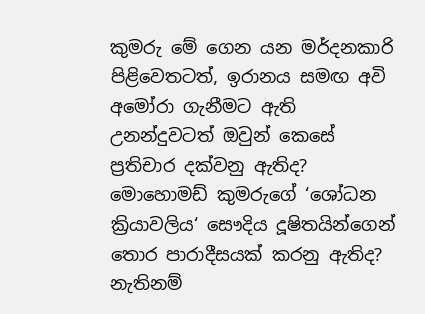කුමරු මේ ගෙන යන මර්දනකාරි පිළිවෙතටත්, ඉරානය සමඟ අවි අමෝරා ගැනීමට ඇති උනන්දුවටත් ඔවුන් කෙසේ ප්‍රතිචාර දක්වනු ඇතිද? මොහොමඩ් කුමරුගේ ‘ශෝධන ක්‍රියාවලිය‘ සෞදිය දූෂිතයින්ගෙන් තොර පාරාදීසයක් කරනු ඇතිද? නැතිනම්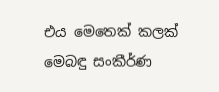එය මෙතෙක් කලක් මෙබඳු සංකීර්ණ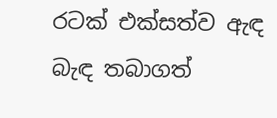රටක් එක්සත්ව ඇඳ බැඳ තබාගත්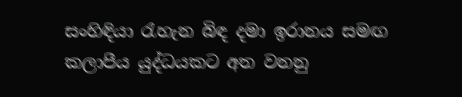සංහිඳියා රැහැන බිඳ දමා ඉරානය සමඟ කලාපීය යුද්ධයකට අත වනනු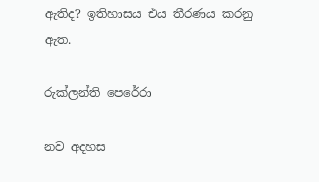ඇතිද? ඉතිහාසය එය තීරණය කරනු ඇත.

රුක්ලන්ති පෙරේරා

නව අදහස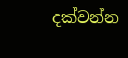දක්වන්න